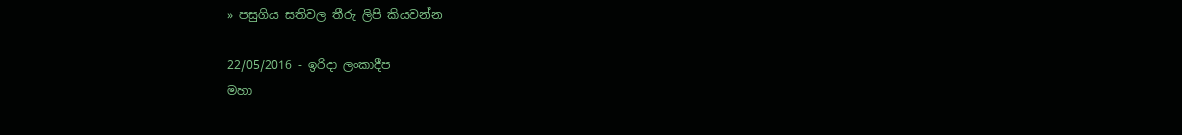» පසුගිය සතිවල තීරු ලිපි කියවන්න

22/05/2016 - ඉරිදා ලංකාදීප
මහා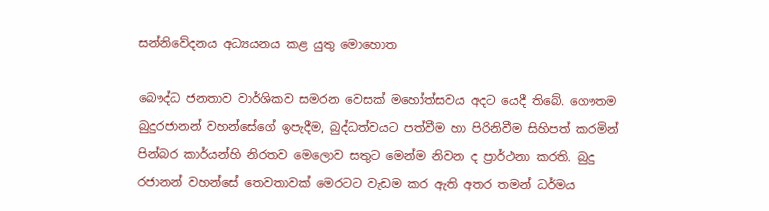සන්නිවේදනය අධ්‍යයනය කළ යුතු මොහොත

බෞද්ධ ජනතාව වාර්ශිකව සමරන වෙසක් මහෝත්සවය අදට යෙදී තිබේ. ගෞතම බුදුරජානන් වහන්සේගේ ඉපැදීම, බුද්ධත්වයට පත්වීම හා පිරිනිවීම සිහිපත් කරමින් පින්බර කාර්යන්හි නිරතව මෙලොව සතුට මෙන්ම නිවන ද ප්‍රාර්ථනා කරති. බුදු රජානන් වහන්සේ තෙවතාවක් මෙරටට වැඩම කර ඇති අතර තමන් ධර්මය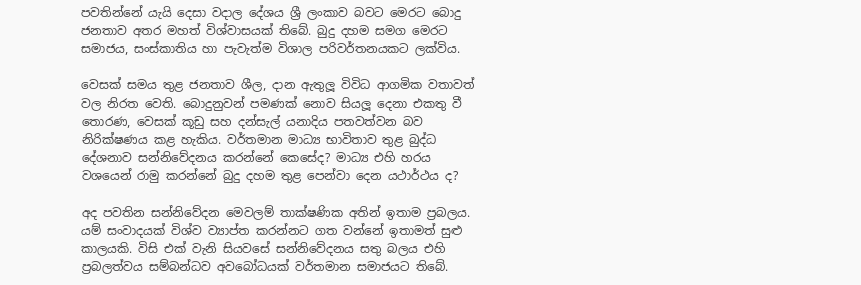පවතින්නේ යැයි දෙසා වදාල දේශය ශ්‍රී ලංකාව බවට මෙරට බොදු ජනතාව අතර මහත් විශ්වාසයක් තිබේ. බුදු දහම සමග මෙරට සමාජය, සංස්කාතිය හා පැවැත්ම විශාල පරිවර්තනයකට ලක්විය.

වෙසක් සමය තුළ ජනතාව ශීල, දාන ඇතුලූ විවිධ ආගමික වතාවත් වල නිරත වෙති. බොදුනුවන් පමණක් නොව සියලූ දෙනා එකතු වී තොරණ, වෙසක් කූඩු සහ දන්සැල් යනාදිය පතවත්වන බව නිරික්ෂණය කළ හැකිය. වර්තමාන මාධ්‍ය භාවිතාව තුළ බුද්ධ දේශනාව සන්නිවේදනය කරන්නේ කෙසේද? මාධ්‍ය එහි හරය වශයෙන් රාමු කරන්නේ බුදු දහම තුළ පෙන්වා දෙන යථාර්ථය ද?

අද පවතින සන්නිවේදන මෙවලම් තාක්ෂණික අතින් ඉතාම ප්‍රබලය. යම් සංවාදයක් විශ්ව ව්‍යාප්ත කරන්නට ගත වන්නේ ඉතාමත් සුළු කාලයකි. විසි එක් වැනි සියවසේ සන්නිවේදනය සතු බලය එහි ප්‍රබලත්වය සම්බන්ධව අවබෝධයක් වර්තමාන සමාජයට තිබේ.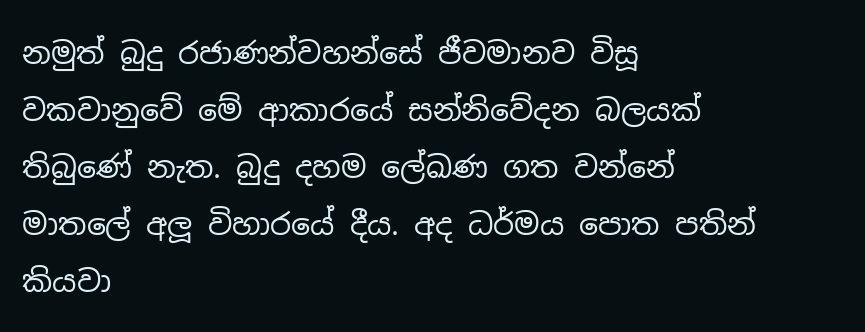නමුත් බුදු රජාණන්වහන්සේ ජීවමානව විසූ වකවානුවේ මේ ආකාරයේ සන්නිවේදන බලයක් තිබුණේ නැත. බුදු දහම ලේඛණ ගත වන්නේ මාතලේ අලූ විහාරයේ දීය. අද ධර්මය පොත පතින් කියවා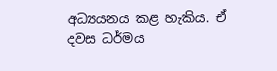අධ්‍යයනය කළ හැකිය. ඒ දවස ධර්මය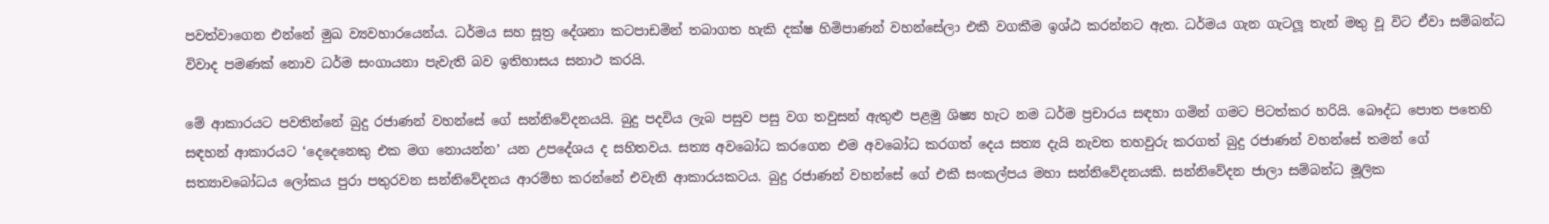පවත්වාගෙන එන්නේ මුඛ ව්‍යවහාරයෙන්ය. ධර්මය සහ සූත්‍ර දේශනා කටපාඩමින් තබාගත හැකි දක්ෂ හිමිපාණන් වහන්සේලා එකී වගකීම ඉශ්ඨ කරන්නට ඇත. ධර්මය ගැන ගැටලූ තැන් මතු වූ විට ඒවා සම්බන්ධ විවාද පමණක් නොව ධර්ම සංගායනා පැවැති බව ඉතිහාසය සනාථ කරයි.

මේ ආකාරයට පවතින්නේ බුදු රජාණන් වහන්සේ ගේ සන්නිවේදනයයි. බුදු පදවිය ලැබ පසුව පසු වග තවුසන් ඇතුළු පළමු ශිෂ්‍ය හැට නම ධර්ම ප්‍රචාරය සඳහා ගමින් ගමට පිටත්කර හරියි. බෞද්ධ පොත පතෙහි සඳහන් ආකාරයට ‘දෙදෙනෙකු එක මග නොයන්න’ යන උපදේශය ද සහිතවය. සත්‍ය අවබෝධ කරගෙන එම අවබෝධ කරගත් දෙය සත්‍ය දැයි නැවත තහවුරු කරගත් බුදු රජාණන් වහන්සේ තමන් ගේ සත්‍යාවබෝධය ලෝකය පුරා පතුරවන සන්නිවේදනය ආරම්භ කරන්නේ එවැනි ආකාරයකටය. බුදු රජාණන් වහන්සේ ගේ එකී සංකල්පය මහා සන්නිවේදනයකි. සන්නිවේදන ජාලා සම්බන්ධ මූලික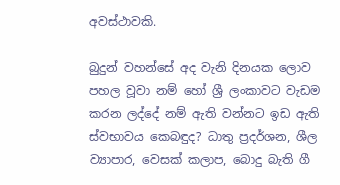අවස්ථාවකි.

බුදුන් වහන්සේ අද වැනි දිනයක ලොව පහල වූවා නම් හෝ ශ්‍රී ලංකාවට වැඩම කරන ලද්දේ නම් ඇති වන්නට ඉඩ ඇති ස්වභාවය කෙබඳුද? ධාතු ප්‍රදර්ශන, ශීල ව්‍යාපාර, වෙසක් කලාප, බොදු බැති ගී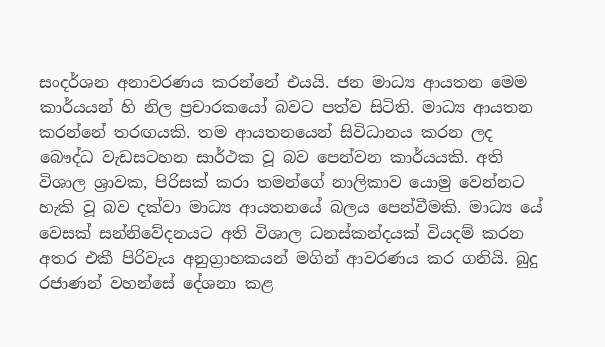සංදර්ශන අනාවරණය කරන්නේ එයයි. ජන මාධ්‍ය ආයතන මෙම කාර්යයන් හි නිල ප්‍රචාරකයෝ බවට පත්ව සිටිති. මාධ්‍ය ආයතන කරන්නේ තරඟයකි. තම ආයතනයෙන් සිවිධානය කරන ලද බෞද්ධ වැඩසටහන සාර්ථක වූ බව පෙන්වන කාර්යයකි. අති විශාල ශ්‍රාවක, පිරිසක් කරා තමන්ගේ නාලිකාව යොමු වෙන්නට හැකි වූ බව දක්වා මාධ්‍ය ආයතනයේ බලය පෙන්වීමකි. මාධ්‍ය යේ වෙසක් සන්නිවේදනයට අති විශාල ධනස්කන්දයක් වියදම් කරන අතර එකී පිරිවැය අනුග්‍රාහකයන් මගින් ආවරණය කර ගනියි. බුදු රජාණන් වහන්සේ දේශනා කළ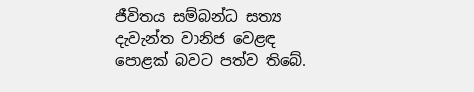ජීවිතය සම්බන්ධ සත්‍ය දැවැන්ත වානිජ වෙළඳ පොළක් බවට පත්ව තිබේ.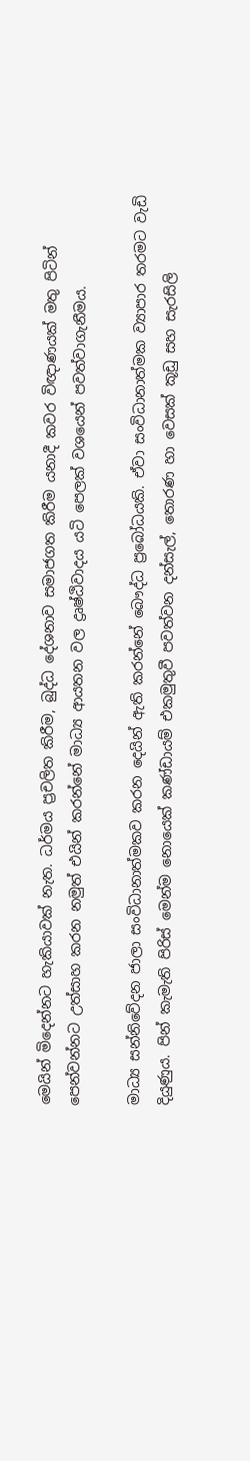මෙයින් මිදෙන්නට හැකියාවක් නැත. ධර්මය ප්‍රචලිත කිරීම, බුද්ධ දේශනාව සමාජගත කිරීම යනාදී කවර විඥාණයක් මතු පිටින් පෙන්වන්නට උත්සාහ කරන නමුත් එයින් කරන්නේ මාධ්‍ය ආයතන වල ද්‍රෘෂ්ඨිවාදය යටි පෙලක් වශයෙන් පවත්වාගැනීමය.

මාධ්‍ය සන්නිවේදන ජාලා සංවිධානාත්මකව කරන දෙයින් ඇති කරන්නේ බෞද්ධ ප්‍රබෝධයකි. ඒවා සංවිධානාත්මක ව්‍යාපාර තරමට වැඩි දියුණුය. පින් කැමැති පිරිස් මෙන්ම නොයෙක් කණ්ඩායම් එකමුතුවී පවත්වන දන්සැල්, තොරණ හා වෙසක් කූඩු සහ සැරසිලි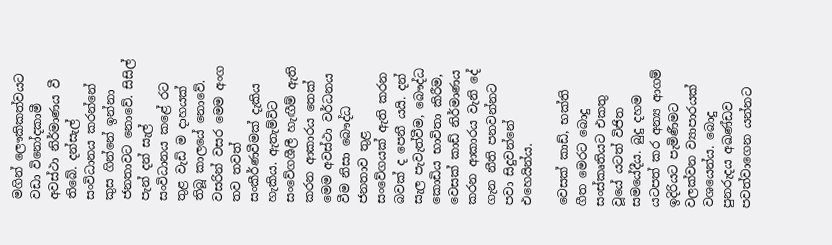මගින් ලෞකිකත්වයට වඩා විනෝදකාමී අවස්ථා නිර්මාණය වී තිබේ. දන්සැල් සංවිධානය කරන්නේ කුස ගින්නේ ඉන්නා ජනතාවට නොවේ. සිසිල් පැන් දන් සැල් සංවිධානය කළේ රට තුළ වැඩි ම දාහයක් තිබූ කාලයේ නොවේ. වසරින් වසර මෙම අංග තව තවත් සංකීර්ණවීමක් දැකිය හැකිය. ඇතැම්විට සංවේගශීලී හැඟීම් ඇති කරන ආකාරය තෙක් මෙම අවස්ථා වර්ධනය වීම නිසා බෞද්ධ ජනතාව තුළ සංවේගයක් ඇති කරන බවක් ද පෙනී යයි. දන් සැල පැවැත්වීම, බෞද්ධ කොඩිය භාවිතා කිරීම, වෙසක් කාඩ් නිර්මාණය කරන ආකාරය වැනි දේ ගැන නීති පනවන්නට පවා සිදුවන්නේ එහෙයින්ය.

වෙසක් කාඩ්, භක්ති ගීත මෙරට බොදු සංස්කෘතියට එකතු වූයේ යටත් විජිත සමයේදීය. බුදු දහම යටපත් කර අන්‍ය ආගම් ඉදිරියට පැමිණීමට වලක්වන ව්‍යාපාරයක් වශයෙන්ය. බොදු පුනරුදය අඛණ්ඩව පවත්වාගෙන යන්නට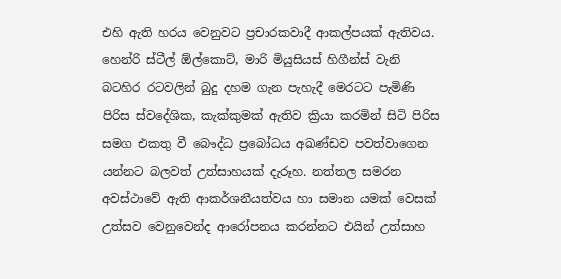එහි ඇති හරය වෙනුවට ප්‍රචාරකවාදී ආකල්පයක් ඇතිවය. හෙන්රි ස්ටීල් ඕල්කොට්, මාරි මියුසියස් හිගීන්ස් වැනි බටහිර රටවලින් බුදු දහම ගැන පැහැදී මෙරටට පැමිණි පිරිස ස්වදේශික, කැක්කුමක් ඇතිව ක්‍රියා කරමින් සිටි පිරිස සමග එකතු වී බෞද්ධ ප්‍රබෝධය අඛණ්ඩව පවත්වාගෙන යන්නට බලවත් උත්සාහයක් දැරූහ. නත්තල සමරන අවස්ථාවේ ඇති ආකර්ශනීයත්වය හා සමාන යමක් වෙසක් උත්සව වෙනුවෙන්ද ආරෝපනය කරන්නට එයින් උත්සාහ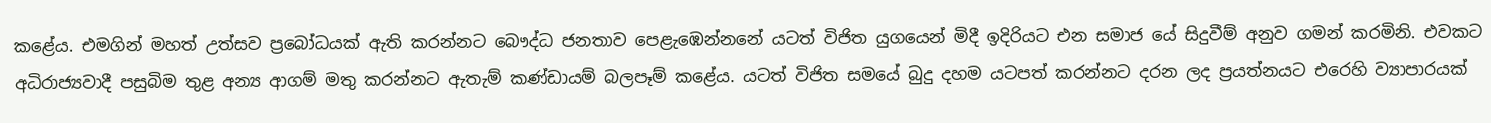කළේය. එමගින් මහත් උත්සව ප්‍රබෝධයක් ඇති කරන්නට බෞද්ධ ජනතාව පෙළැඹෙන්නනේ යටත් විජිත යුගයෙන් මිදී ඉදිරියට එන සමාජ යේ සිදුවීම් අනුව ගමන් කරමිනි. එවකට අධිරාජ්‍යවාදී පසුබිම තුළ අන්‍ය ආගම් මතු කරන්නට ඇතැම් කණ්ඩායම් බලපෑම් කළේය. යටත් විජිත සමයේ බුදු දහම යටපත් කරන්නට දරන ලද ප්‍රයත්නයට එරෙහි ව්‍යාපාරයක්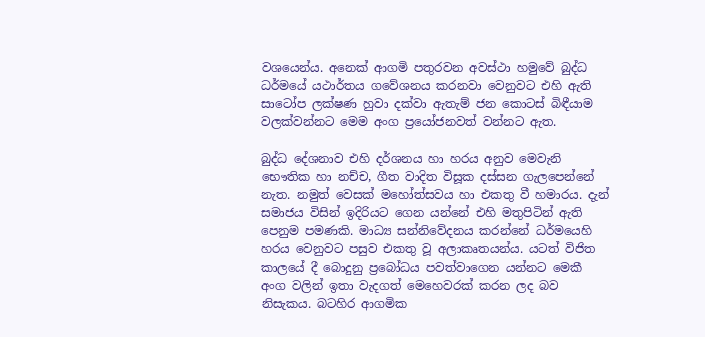වශයෙන්ය. අනෙක් ආගමි පතුරවන අවස්ථා හමුවේ බුද්ධ ධර්මයේ යථාර්තය ගවේශනය කරනවා වෙනුවට එහි ඇති සාටෝප ලක්ෂණ හුවා දක්වා ඇතැම් ජන කොටස් බිඳීයාම වලක්වන්නට මෙම අංග ප්‍රයෝජනවත් වන්නට ඇත.

බුද්ධ දේශනාව එහි දර්ශනය හා හරය අනුව මෙවැනි භෞතික හා නච්ච, ගීත වාදිත විසූක දස්සන ගැලපෙන්නේ නැත. නමුත් වෙසක් මහෝත්සවය හා එකතු වී හමාරය. දැන් සමාජය විසින් ඉදිරියට ගෙන යන්නේ එහි මතුපිටින් ඇති පෙනුම පමණකි. මාධ්‍ය සන්නිවේදනය කරන්නේ ධර්මයෙහි හරය වෙනුවට පසුව එකතු වූ අලාකෘතයන්ය. යටත් විජිත කාලයේ දී බොදුනු ප්‍රබෝධය පවත්වාගෙන යන්නට මෙකී අංග වලින් ඉතා වැදගත් මෙහෙවරක් කරන ලද බව නිසැකය. බටහිර ආගමික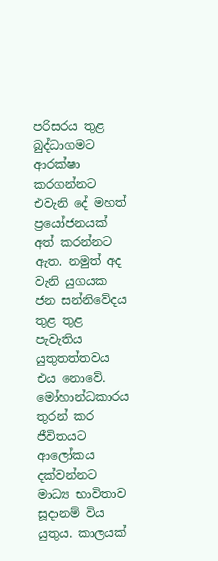පරිසරය තුළ බුද්ධාගමට ආරක්ෂා කරගන්නට එවැනි දේ මහත් ප්‍රයෝජනයක් අත් කරන්නට ඇත. නමුත් අද වැනි යුගයක ජන සන්නිවේදය තුළ තුළ පැවැතිය යුතුතත්තවය එය නොවේ. මෝහාන්ධකාරය තුරන් කර ජීවිතයට ආලෝකය දක්වන්නට මාධ්‍ය භාවිතාව සූදානම් විය යුතුය. කාලයක්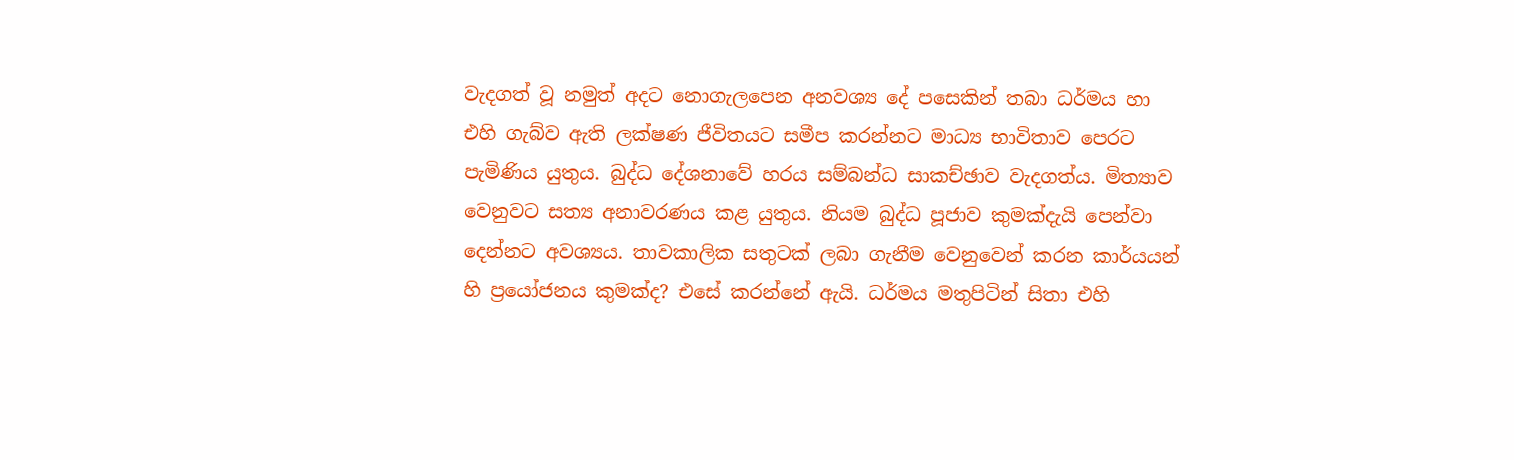වැදගත් වූ නමුත් අදට නොගැලපෙන අනවශ්‍ය දේ පසෙකින් තබා ධර්මය හා එහි ගැබ්ව ඇති ලක්ෂණ ජීවිතයට සමීප කරන්නට මාධ්‍ය භාවිතාව පෙරට පැමිණිය යුතුය. බුද්ධ දේශනාවේ හරය සම්බන්ධ සාකච්ඡාව වැදගත්ය. මිත්‍යාව වෙනුවට සත්‍ය අනාවරණය කළ යුතුය. නියම බුද්ධ පූජාව කුමක්දැයි පෙන්වා දෙන්නට අවශ්‍යය. තාවකාලික සතුටක් ලබා ගැනීම වෙනුවෙන් කරන කාර්යයන් හි ප්‍රයෝජනය කුමක්ද? එසේ කරන්නේ ඇයි. ධර්මය මතුපිටින් සිතා එහි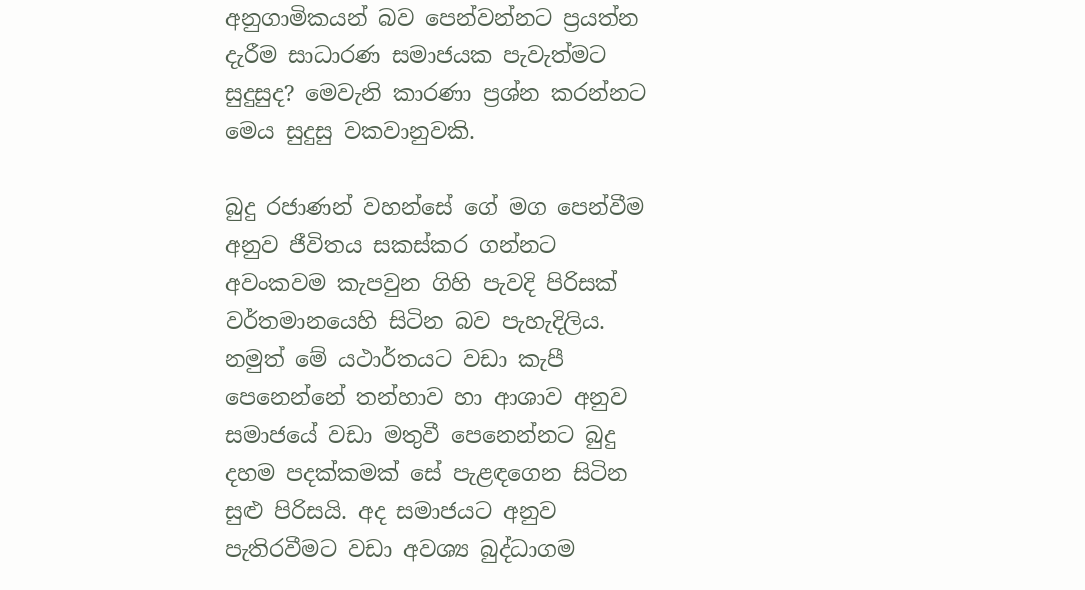අනුගාමිකයන් බව පෙන්වන්නට ප්‍රයත්න දැරීම සාධාරණ සමාජයක පැවැත්මට සුදුසුද? මෙවැනි කාරණා ප්‍රශ්න කරන්නට මෙය සුදුසු වකවානුවකි.

බුදු රජාණන් වහන්සේ ගේ මග පෙන්වීම අනුව ජීවිතය සකස්කර ගන්නට අවංකවම කැපවුන ගිහි පැවදි පිරිසක් වර්තමානයෙහි සිටින බව පැහැදිලිය. නමුත් මේ යථාර්තයට වඩා කැපී පෙනෙන්නේ තන්හාව හා ආශාව අනුව සමාජයේ වඩා මතුවී පෙනෙන්නට බුදු දහම පදක්කමක් සේ පැළඳගෙන සිටින සුළු පිරිසයි. අද සමාජයට අනුව පැතිරවීමට වඩා අවශ්‍ය බුද්ධාගම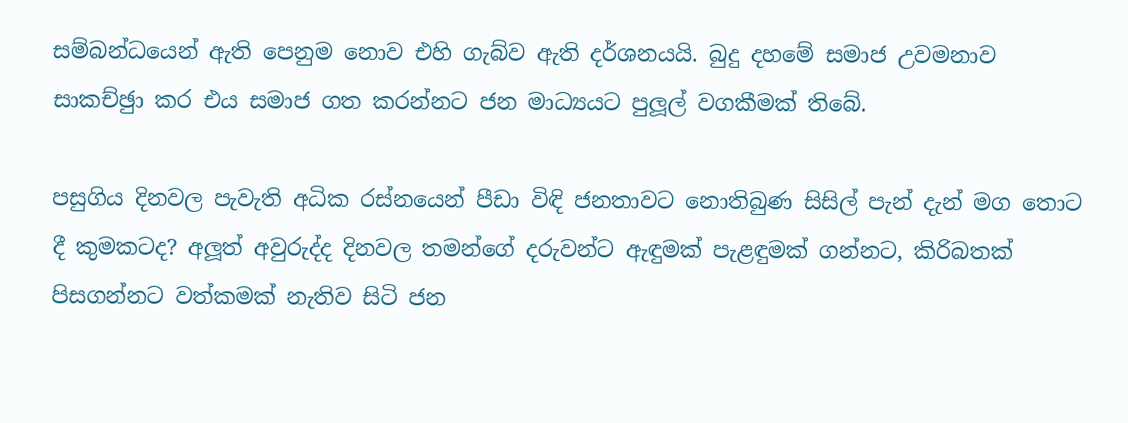සම්බන්ධයෙන් ඇති පෙනුම නොව එහි ගැබ්ව ඇති දර්ශනයයි. බුදු දහමේ සමාජ උවමනාව සාකච්ඡුා කර එය සමාජ ගත කරන්නට ජන මාධ්‍යයට පුලූල් වගකීමක් තිබේ.

පසුගිය දිනවල පැවැති අධික රස්නයෙන් පීඩා විඳි ජනතාවට නොතිබුණ සිසිල් පැන් දැන් මග තොට දී කුමකටද? අලූත් අවුරුද්ද දිනවල තමන්ගේ දරුවන්ට ඇඳුමක් පැළඳුමක් ගන්නට, කිරිබතක් පිසගන්නට වත්කමක් නැතිව සිටි ජන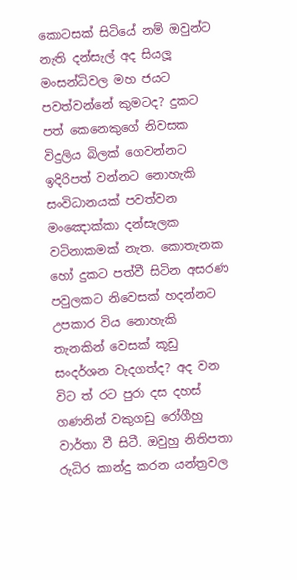කොටසක් සිටියේ නම් ඔවුන්ට නැති දන්සැල් අද සියලූ මංසන්ධිවල මහ ජයට පවත්වන්නේ කුමටද? දුකට පත් කෙනෙකුගේ නිවසක විදුලිය බිලක් ගෙවන්නට ඉදිරිපත් වන්නට නොහැකි සංවිධානයක් පවත්වන මංඤොක්කා දන්සැලක වටිනාකමක් නැත. කොතැනක හෝ දුකට පත්වී සිටින අසරණ පවුලකට නිවෙසක් හදන්නට උපකාර විය නොහැකි තැනකින් වෙසක් කූඩු සංදර්ශන වැදගත්ද? අද වන විට ත් රට පුරා දස දහස් ගණනින් වකුගඩු රෝගීහු වාර්තා වී සිටී. ඔවුහු නිතිපතා රුධිර කාන්දු කරන යන්ත්‍රවල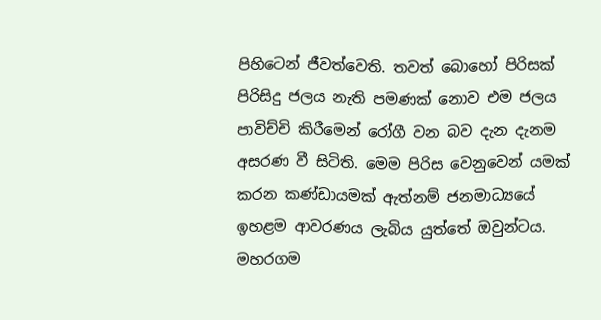පිහිටෙන් ජීවත්වෙති. තවත් බොහෝ පිරිසක් පිරිසිදු ජලය නැති පමණක් නොව එම ජලය පාවිච්චි කිරීමෙන් රෝගී වන බව දැන දැනම අසරණ වී සිටිති. මෙම පිරිස වෙනුවෙන් යමක් කරන කණ්ඩායමක් ඇත්නම් ජනමාධ්‍යයේ ඉහළම ආවරණය ලැබිය යුත්තේ ඔවුන්ටය. මහරගම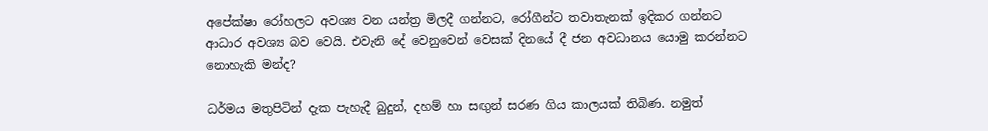අපේක්ෂා රෝහලට අවශ්‍ය වන යන්ත්‍ර මිලදී ගන්නට, රෝගීන්ට තවාතැනක් ඉදිකර ගන්නට ආධාර අවශ්‍ය බව වෙයි. එවැනි දේ වෙනුවෙන් වෙසක් දිනයේ දී ජන අවධානය යොමු කරන්නට නොහැකි මන්ද?

ධර්මය මතුපිටින් දැක පැහැදී බුදුන්, දහම් හා සඟුන් සරණ ගිය කාලයක් තිබිණ. නමුත්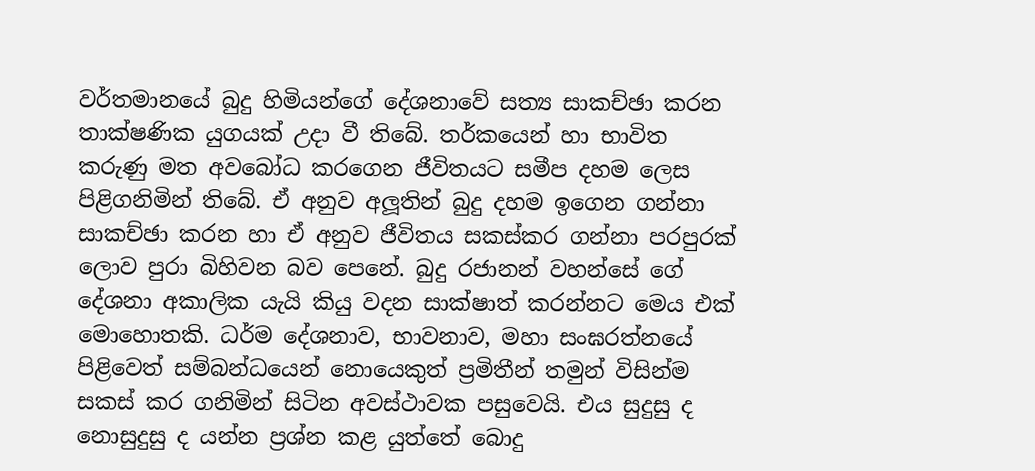වර්තමානයේ බුදු හිමියන්ගේ දේශනාවේ සත්‍ය සාකච්ඡා කරන තාක්ෂණික යුගයක් උදා වී තිබේ. තර්කයෙන් හා භාවිත කරුණු මත අවබෝධ කරගෙන ජීවිතයට සමීප දහම ලෙස පිළිගනිමින් තිබේ. ඒ අනුව අලූතින් බුදු දහම ඉගෙන ගන්නා සාකච්ඡා කරන හා ඒ අනුව ජීවිතය සකස්කර ගන්නා පරපුරක් ලොව පුරා බිහිවන බව පෙනේ. බුදු රජානන් වහන්සේ ගේ දේශනා අකාලික යැයි කියු වදන සාක්ෂාත් කරන්නට මෙය එක් මොහොතකි. ධර්ම දේශනාව, භාවනාව, මහා සංඝරත්නයේ පිළිවෙත් සම්බන්ධයෙන් නොයෙකුත් ප්‍රමිතීන් තමුන් විසින්ම සකස් කර ගනිමින් සිටින අවස්ථාවක පසුවෙයි. එය සුදුසු ද නොසුදුසු ද යන්න ප්‍රශ්න කළ යුත්තේ බොදු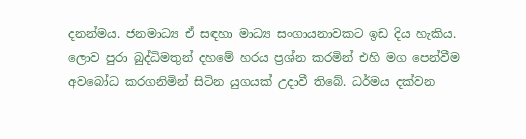දනන්මය. ජනමාධ්‍ය ඒ සඳහා මාධ්‍ය සංගායනාවකට ඉඩ දිය හැකිය. ලොව පුරා බුද්ධිමතුන් දහමේ හරය ප්‍රශ්න කරමින් එහි මග පෙන්වීම අවබෝධ කරගනිමින් සිටින යුගයක් උදාවී තිබේ. ධර්මය දක්වන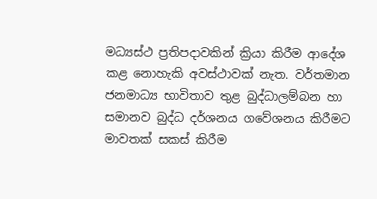මධ්‍යස්ථ ප්‍රතිපදාවකින් ක්‍රියා කිරීම ආදේශ කළ නොහැකි අවස්ථාවක් නැත. වර්තමාන ජනමාධ්‍ය භාවිතාව තුළ බුද්ධාලම්බන හා සමානව බුද්ධ දර්ශනය ගවේශනය කිරීමට මාවතක් සකස් කිරීම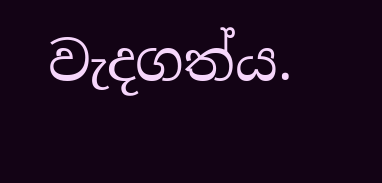වැදගත්ය.